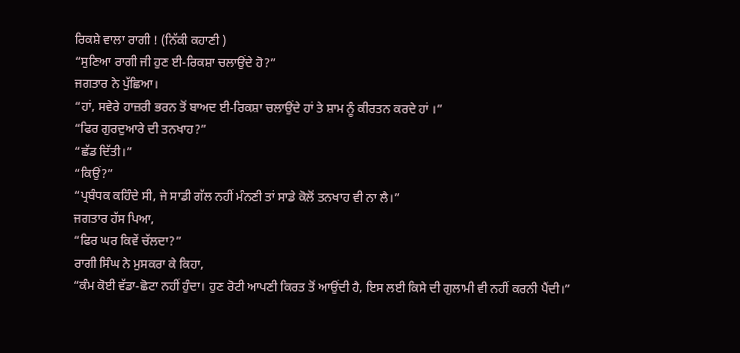ਰਿਕਸ਼ੇ ਵਾਲਾ ਰਾਗੀ ! (ਨਿੱਕੀ ਕਹਾਣੀ )
“ਸੁਣਿਆ ਰਾਗੀ ਜੀ ਹੁਣ ਈ-ਰਿਕਸ਼ਾ ਚਲਾਉਂਦੇ ਹੋ?”
ਜਗਤਾਰ ਨੇ ਪੁੱਛਿਆ।
“ਹਾਂ, ਸਵੇਰੇ ਹਾਜ਼ਰੀ ਭਰਨ ਤੋਂ ਬਾਅਦ ਈ-ਰਿਕਸ਼ਾ ਚਲਾਉਂਦੇ ਹਾਂ ਤੇ ਸ਼ਾਮ ਨੂੰ ਕੀਰਤਨ ਕਰਦੇ ਹਾਂ ।”
“ਫਿਰ ਗੁਰਦੁਆਰੇ ਦੀ ਤਨਖਾਹ?”
“ਛੱਡ ਦਿੱਤੀ।”
“ਕਿਉਂ?”
“ਪ੍ਰਬੰਧਕ ਕਹਿੰਦੇ ਸੀ, ਜੇ ਸਾਡੀ ਗੱਲ ਨਹੀਂ ਮੰਨਣੀ ਤਾਂ ਸਾਡੇ ਕੋਲੋਂ ਤਨਖਾਹ ਵੀ ਨਾ ਲੈ।”
ਜਗਤਾਰ ਹੱਸ ਪਿਆ,
“ਫਿਰ ਘਰ ਕਿਵੇਂ ਚੱਲਦਾ?”
ਰਾਗੀ ਸਿੰਘ ਨੇ ਮੁਸਕਰਾ ਕੇ ਕਿਹਾ,
“ਕੰਮ ਕੋਈ ਵੱਡਾ-ਛੋਟਾ ਨਹੀਂ ਹੁੰਦਾ। ਹੁਣ ਰੋਟੀ ਆਪਣੀ ਕਿਰਤ ਤੋਂ ਆਉਂਦੀ ਹੈ, ਇਸ ਲਈ ਕਿਸੇ ਦੀ ਗੁਲਾਮੀ ਵੀ ਨਹੀਂ ਕਰਨੀ ਪੈਂਦੀ।”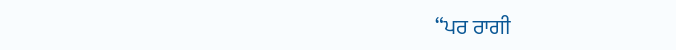“ਪਰ ਰਾਗੀ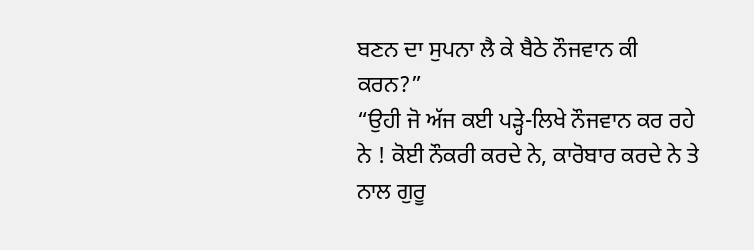ਬਣਨ ਦਾ ਸੁਪਨਾ ਲੈ ਕੇ ਬੈਠੇ ਨੌਜਵਾਨ ਕੀ ਕਰਨ?”
“ਉਹੀ ਜੋ ਅੱਜ ਕਈ ਪੜ੍ਹੇ-ਲਿਖੇ ਨੌਜਵਾਨ ਕਰ ਰਹੇ ਨੇ ! ਕੋਈ ਨੌਕਰੀ ਕਰਦੇ ਨੇ, ਕਾਰੋਬਾਰ ਕਰਦੇ ਨੇ ਤੇ ਨਾਲ ਗੁਰੂ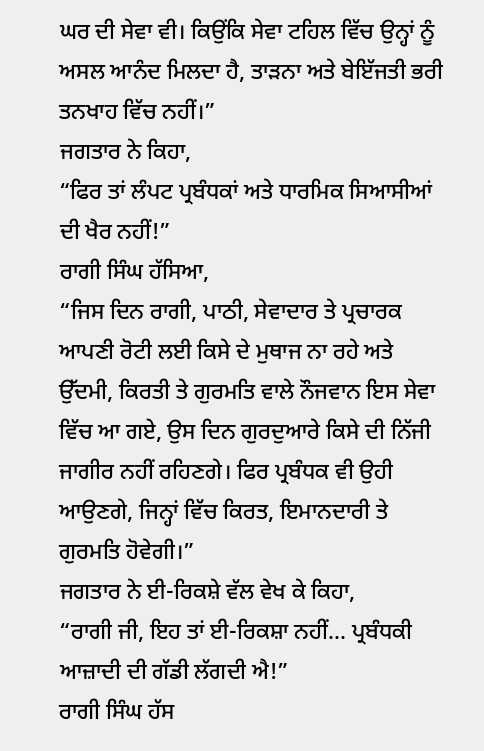ਘਰ ਦੀ ਸੇਵਾ ਵੀ। ਕਿਉਂਕਿ ਸੇਵਾ ਟਹਿਲ ਵਿੱਚ ਉਨ੍ਹਾਂ ਨੂੰ ਅਸਲ ਆਨੰਦ ਮਿਲਦਾ ਹੈ, ਤਾੜਨਾ ਅਤੇ ਬੇਇੱਜਤੀ ਭਰੀ ਤਨਖਾਹ ਵਿੱਚ ਨਹੀਂ।”
ਜਗਤਾਰ ਨੇ ਕਿਹਾ,
“ਫਿਰ ਤਾਂ ਲੰਪਟ ਪ੍ਰਬੰਧਕਾਂ ਅਤੇ ਧਾਰਮਿਕ ਸਿਆਸੀਆਂ ਦੀ ਖੈਰ ਨਹੀਂ!”
ਰਾਗੀ ਸਿੰਘ ਹੱਸਿਆ,
“ਜਿਸ ਦਿਨ ਰਾਗੀ, ਪਾਠੀ, ਸੇਵਾਦਾਰ ਤੇ ਪ੍ਰਚਾਰਕ ਆਪਣੀ ਰੋਟੀ ਲਈ ਕਿਸੇ ਦੇ ਮੁਥਾਜ ਨਾ ਰਹੇ ਅਤੇ ਉੱਦਮੀ, ਕਿਰਤੀ ਤੇ ਗੁਰਮਤਿ ਵਾਲੇ ਨੌਜਵਾਨ ਇਸ ਸੇਵਾ ਵਿੱਚ ਆ ਗਏ, ਉਸ ਦਿਨ ਗੁਰਦੁਆਰੇ ਕਿਸੇ ਦੀ ਨਿੱਜੀ ਜਾਗੀਰ ਨਹੀਂ ਰਹਿਣਗੇ। ਫਿਰ ਪ੍ਰਬੰਧਕ ਵੀ ਉਹੀ ਆਉਣਗੇ, ਜਿਨ੍ਹਾਂ ਵਿੱਚ ਕਿਰਤ, ਇਮਾਨਦਾਰੀ ਤੇ ਗੁਰਮਤਿ ਹੋਵੇਗੀ।”
ਜਗਤਾਰ ਨੇ ਈ-ਰਿਕਸ਼ੇ ਵੱਲ ਵੇਖ ਕੇ ਕਿਹਾ,
“ਰਾਗੀ ਜੀ, ਇਹ ਤਾਂ ਈ-ਰਿਕਸ਼ਾ ਨਹੀਂ... ਪ੍ਰਬੰਧਕੀ ਆਜ਼ਾਦੀ ਦੀ ਗੱਡੀ ਲੱਗਦੀ ਐ!”
ਰਾਗੀ ਸਿੰਘ ਹੱਸ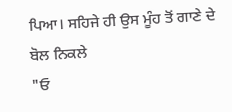ਪਿਆ। ਸਹਿਜੇ ਹੀ ਉਸ ਮੂੰਹ ਤੋਂ ਗਾਣੇ ਦੇ ਬੋਲ ਨਿਕਲੇ
"ਓ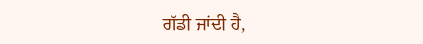ਗੱਡੀ ਜਾਂਦੀ ਹੈ,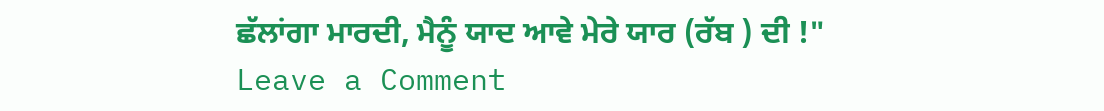ਛੱਲਾਂਗਾ ਮਾਰਦੀ, ਮੈਨੂੰ ਯਾਦ ਆਵੇ ਮੇਰੇ ਯਾਰ (ਰੱਬ ) ਦੀ !"
Leave a Comment